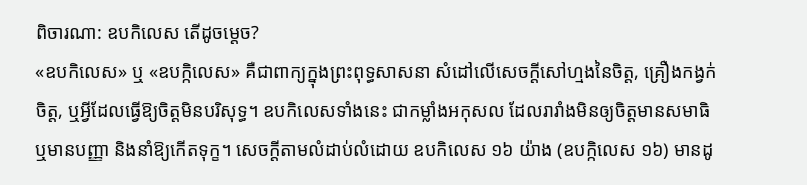ពិចារណា: ឧបកិលេស តើដូចម្តេច?
«ឧបកិលេស» ឬ «ឧបក្កិលេស» គឺជាពាក្យក្នុងព្រះពុទ្ធសាសនា សំដៅលើសេចក្ដីសៅហ្មងនៃចិត្ត, គ្រឿងកង្វក់ចិត្ត, ឬអ្វីដែលធ្វើឱ្យចិត្តមិនបរិសុទ្ធ។ ឧបកិលេសទាំងនេះ ជាកម្លាំងអកុសល ដែលរារាំងមិនឲ្យចិត្តមានសមាធិ ឬមានបញ្ញា និងនាំឱ្យកើតទុក្ខ។ សេចក្តីតាមលំដាប់លំដោយ ឧបកិលេស ១៦ យ៉ាង (ឧបក្កិលេស ១៦) មានដូ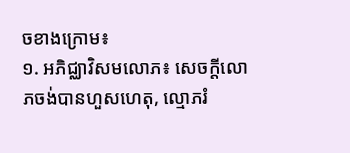ចខាងក្រោម៖
១. អភិជ្ឈាវិសមលោភ៖ សេចក្ដីលោភចង់បានហួសហេតុ, ល្មោភរំ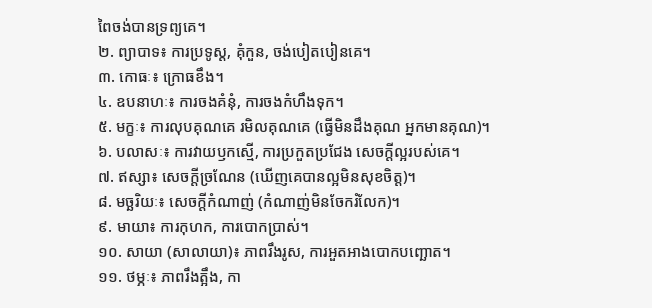ពៃចង់បានទ្រព្យគេ។
២. ព្យាបាទ៖ ការប្រទូស្ត, គុំកួន, ចង់បៀតបៀនគេ។
៣. កោធៈ៖ ក្រោធខឹង។
៤. ឧបនាហៈ៖ ការចងគំនុំ, ការចងកំហឹងទុក។
៥. មក្ខៈ៖ ការលុបគុណគេ រមិលគុណគេ (ធ្វើមិនដឹងគុណ អ្នកមានគុណ)។
៦. បលាសៈ៖ ការវាយឫកស្មើ, ការប្រកួតប្រជែង សេចក្ដីល្អរបស់គេ។
៧. ឥស្សា៖ សេចក្ដីច្រណែន (ឃើញគេបានល្អមិនសុខចិត្ត)។
៨. មច្ឆរិយៈ៖ សេចក្ដីកំណាញ់ (កំណាញ់មិនចែករំលែក)។
៩. មាយា៖ ការកុហក, ការបោកប្រាស់។
១០. សាយា (សាលាយា)៖ ភាពរឹងរូស, ការអួតអាងបោកបញ្ឆោត។
១១. ថម្ភៈ៖ ភាពរឹងត្អឹង, កា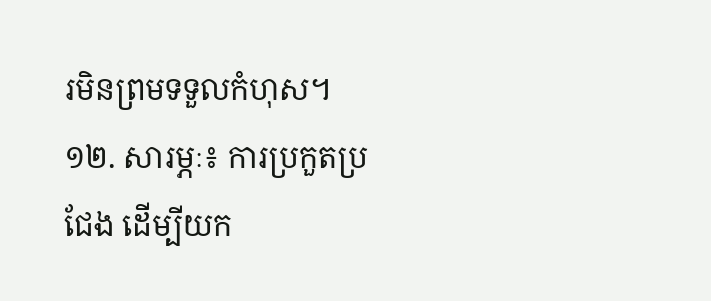រមិនព្រមទទួលកំហុស។
១២. សារម្ភៈ៖ ការប្រកួតប្រជែង ដើម្បីយក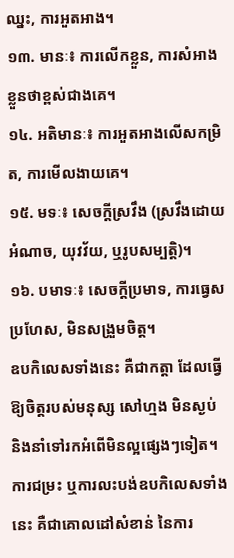ឈ្នះ, ការអួតអាង។
១៣. មានៈ៖ ការលើកខ្លួន, ការសំអាងខ្លួនថាខ្ពស់ជាងគេ។
១៤. អតិមានៈ៖ ការអួតអាងលើសកម្រិត, ការមើលងាយគេ។
១៥. មទៈ៖ សេចក្ដីស្រវឹង (ស្រវឹងដោយអំណាច, យុវវ័យ, ឬរូបសម្បត្តិ)។
១៦. បមាទៈ៖ សេចក្ដីប្រមាទ, ការធ្វេសប្រហែស, មិនសង្រួមចិត្ត។
ឧបកិលេសទាំងនេះ គឺជាកត្តា ដែលធ្វើឱ្យចិត្តរបស់មនុស្ស សៅហ្មង មិនស្ងប់ និងនាំទៅរកអំពើមិនល្អផ្សេងៗទៀត។ ការជម្រះ ឬការលះបង់ឧបកិលេសទាំងនេះ គឺជាគោលដៅសំខាន់ នៃការ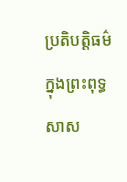ប្រតិបត្តិធម៌ ក្នុងព្រះពុទ្ធសាស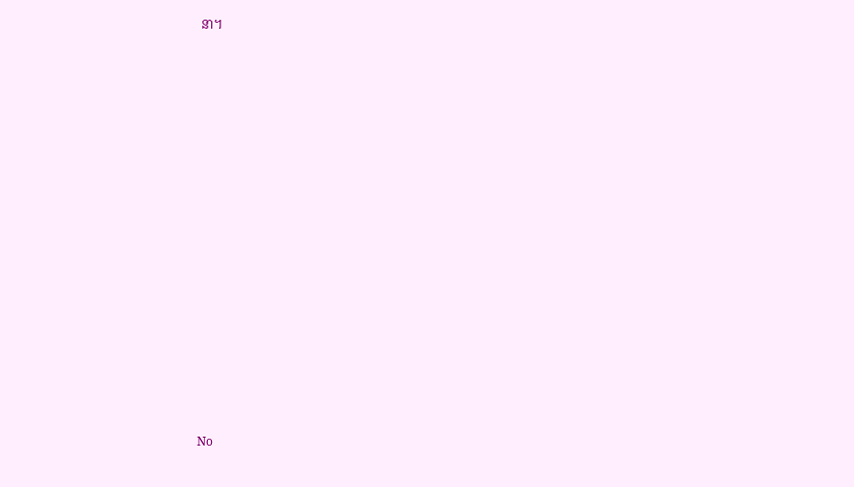នា។




























No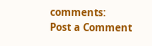comments:
Post a Comment